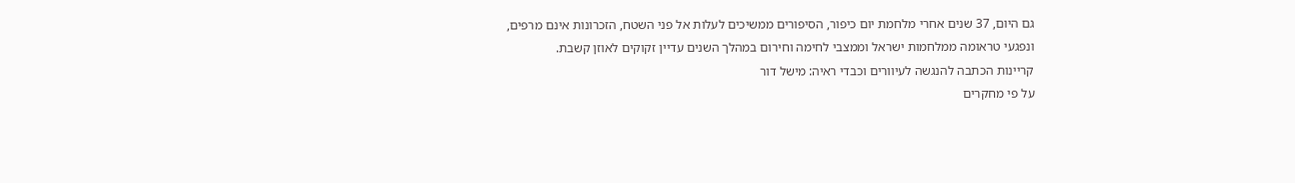גם היום, 37 שנים אחרי מלחמת יום כיפור, הסיפורים ממשיכים לעלות אל פני השטח, הזכרונות אינם מרפים, ונפגעי טראומה ממלחמות ישראל וממצבי לחימה וחירום במהלך השנים עדיין זקוקים לאוזן קשבת.
קריינות הכתבה להנגשה לעיוורים וכבדי ראיה: מישל דור
על פי מחקרים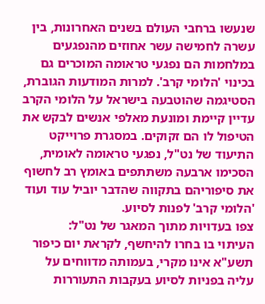שנעשו ברחבי העולם בשנים האחרונות, בין עשרה לחמישה עשר אחוזים מהנפגעים במלחמות הם נפגעי טראומה המוכרים גם בכינוי 'הלומי קרב'. למרות המודעות הגוברת, הסטיגמה שהוטבעה בישראל על הלומי הקרב עדיין קיימת ומונעת מאלפי אנשים לבקש את הטיפול לו הם זקוקים. במסגרת פרוייקט התיעוד של נט"ל, נפגעי טראומה לאומית, הסכימו ארבעה משתתפים באומץ רב לחשוף את סיפוריהם בתקווה שהדבר יוביל עוד ועוד 'הלומי קרב' לפנות לסיוע.
צפו בעדויות מתוך המאגר של נט"ל:
העיתוי בו בחרו להיחשף, לקראת יום כיפור תשע"א אינו מקרי, בעמותה מדווחים על עליה בפניות לסיוע בעקבות התעוררות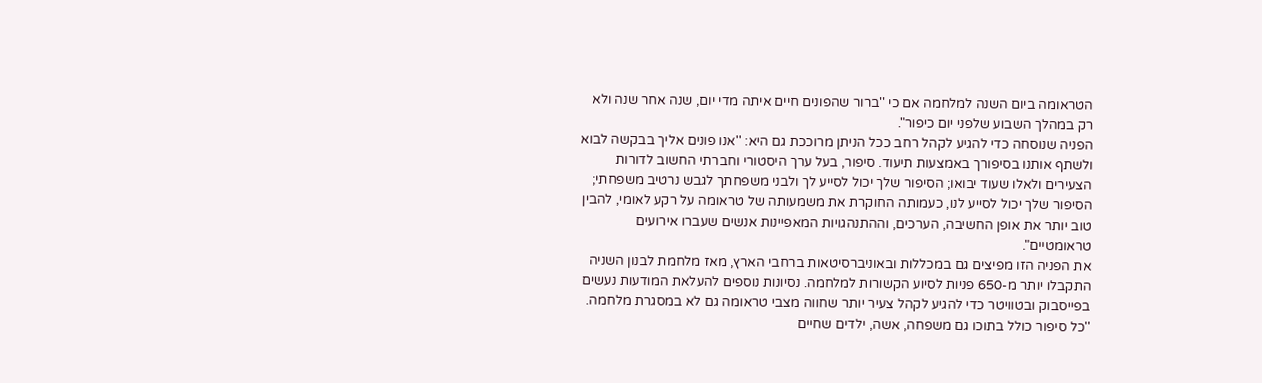הטראומה ביום השנה למלחמה אם כי ''ברור שהפונים חיים איתה מדי יום, שנה אחר שנה ולא רק במהלך השבוע שלפני יום כיפור".
הפניה שנוסחה כדי להגיע לקהל רחב ככל הניתן מרוככת גם היא: ''אנו פונים אליך בבקשה לבוא ולשתף אותנו בסיפורך באמצעות תיעוד. סיפור, בעל ערך היסטורי וחברתי החשוב לדורות הצעירים ולאלו שעוד יבואו; הסיפור שלך יכול לסייע לך ולבני משפחתך לגבש נרטיב משפחתי; הסיפור שלך יכול לסייע לנו, כעמותה החוקרת את משמעותה של טראומה על רקע לאומי, להבין טוב יותר את אופן החשיבה, הערכים, וההתנהגויות המאפיינות אנשים שעברו אירועים טראומטיים".
את הפניה הזו מפיצים גם במכללות ובאוניברסיטאות ברחבי הארץ, מאז מלחמת לבנון השניה התקבלו יותר מ-650 פניות לסיוע הקשורות למלחמה. נסיונות נוספים להעלאת המודעות נעשים בפייסבוק ובטוויטר כדי להגיע לקהל צעיר יותר שחווה מצבי טראומה גם לא במסגרת מלחמה.
''כל סיפור כולל בתוכו גם משפחה, אשה, ילדים שחיים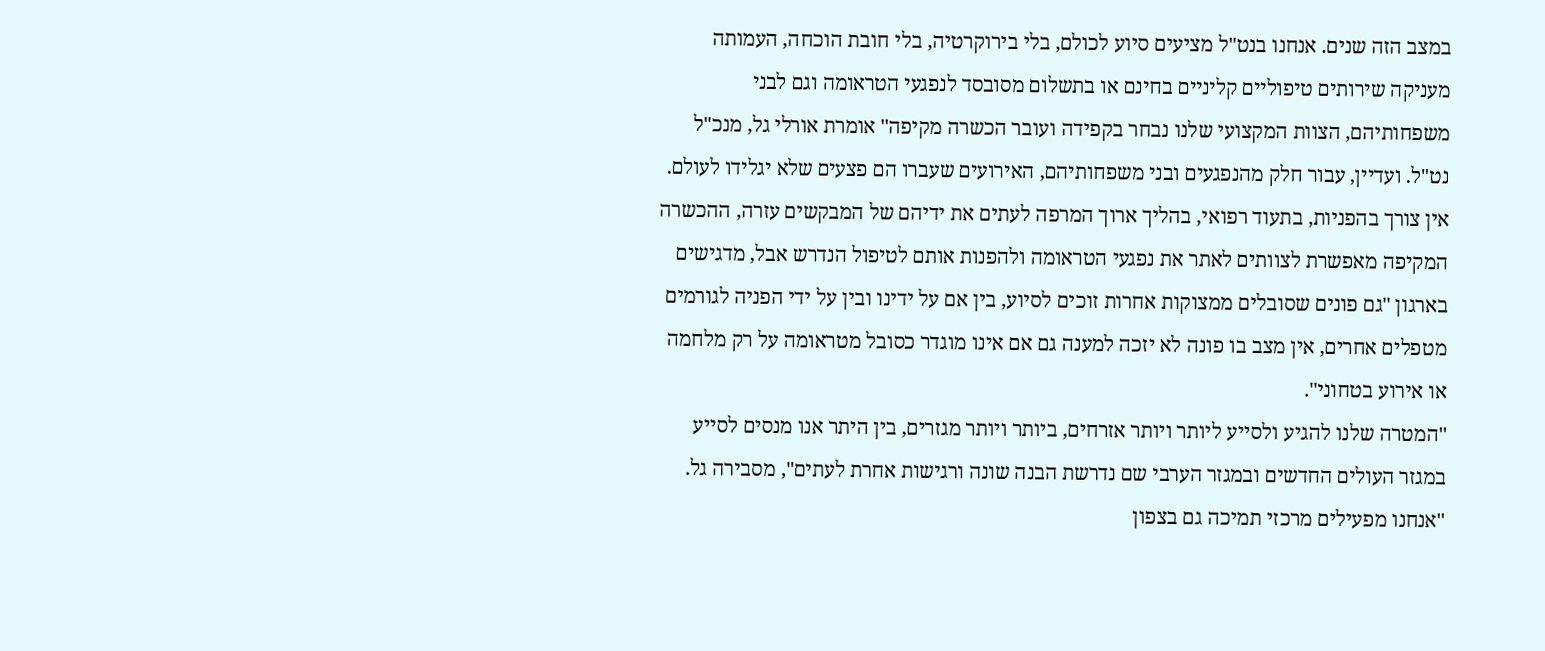במצב הזה שנים. אנחנו בנט"ל מציעים סיוע לכולם, בלי בירוקרטיה, בלי חובת הוכחה, העמותה מעניקה שירותים טיפוליים קליניים בחינם או בתשלום מסובסד לנפגעי הטראומה וגם לבני משפחותיהם, הצוות המקצועי שלנו נבחר בקפידה ועובר הכשרה מקיפה'' אומרת אורלי גל, מנכ"ל נט"ל. ועדיין, עבור חלק מהנפגעים ובני משפחותיהם, האירועים שעברו הם פצעים שלא יגלידו לעולם.
אין צורך בהפניות, בתעוד רפואי, בהליך ארוך המרפה לעתים את ידיהם של המבקשים עזרה, ההכשרה המקיפה מאפשרת לצוותים לאתר את נפגעי הטראומה ולהפנות אותם לטיפול הנדרש אבל, מדגישים בארגון ''גם פונים שסובלים ממצוקות אחרות זוכים לסיוע, בין אם על ידינו ובין על ידי הפניה לגורמים מטפלים אחרים, אין מצב בו פונה לא יזכה למענה גם אם אינו מוגדר כסובל מטראומה על רק מלחמה או אירוע בטחוני''.
''המטרה שלנו להגיע ולסייע ליותר ויותר אזרחים, ביותר ויותר מגזרים, בין היתר אנו מנסים לסייע במגזר העולים החדשים ובמגזר הערבי שם נדרשת הבנה שונה ורגישות אחרת לעתים", מסבירה גל. ''אנחנו מפעילים מרכזי תמיכה גם בצפון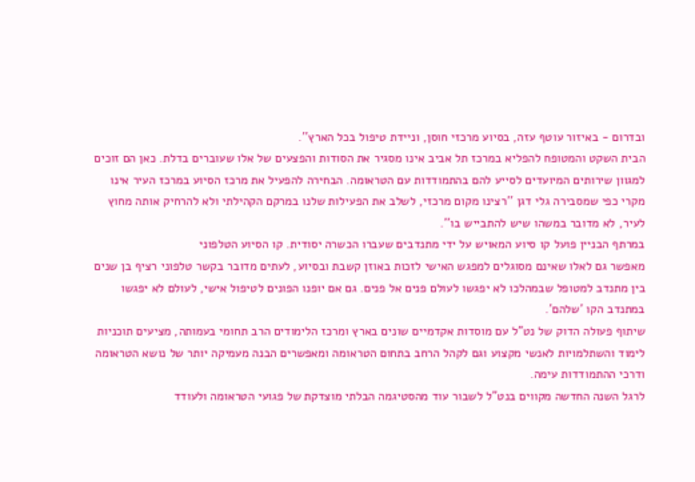ובדרום - באיזור עוטף עזה, בסיוע מרכזי חוסן, וניידת טיפול בכל הארץ''.
הבית השקט והמטופח להפליא במרכז תל אביב אינו מסגיר את הסודות והפצעים של אלו שעוברים בדלת. כאן הם זוכים למגוון שירותים המיועדים לסייע להם בהתמודדות עם הטראומה. הבחירה להפעיל את מרכז הסיוע במרכז העיר אינו מקרי כפי שמסבירה גלי דגן ''רצינו מקום מרכזי, לשלב את הפעילות שלנו במרקם הקהילתי ולא להרחיק אותה מחוץ לעיר, לא מדובר במשהו שיש להתבייש בו''.
במרתף הבניין פועל קו סיוע המאויש על ידי מתנדבים שעברו הכשרה יסודית. קו הסיוע הטלפוני
מאפשר גם לאלו שאינם מסוגלים למפגש האישי לזכות באוזן קשבת ובסיוע, לעתים מדובר בקשר טלפוני רציף בן שנים בין מתנדב למטופל שבמהלכו לא יפגשו לעולם פנים אל פנים. גם אם יופנו הפונים לטיפול אישי, לעולם לא יפגשו במתנדב הקו 'שלהם'.
שיתוף פעולה הדוק של נט"ל עם מוסדות אקדמיים שונים בארץ ומרכז הלימודים הרב תחומי בעמותה, מציעים תוכניות לימוד והשתלמויות לאנשי מקצוע וגם לקהל הרחב בתחום הטראומה ומאפשרים הבנה מעמיקה יותר של נושא הטראומה ודרכי ההתמודדות עימה.
לרגל השנה החדשה מקווים בנט"ל לשבור עוד מהסטיגמה הבלתי מוצדקת של פגועי הטראומה ולעודד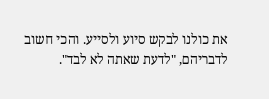את כולנו לבקש סיוע ולסייע. והכי חשוב לדבריהם, "לדעת שאתה לא לבד".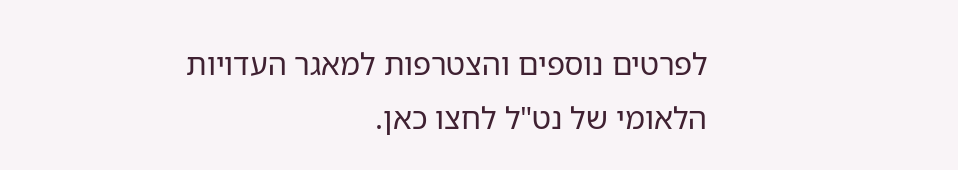לפרטים נוספים והצטרפות למאגר העדויות הלאומי של נט"ל לחצו כאן.